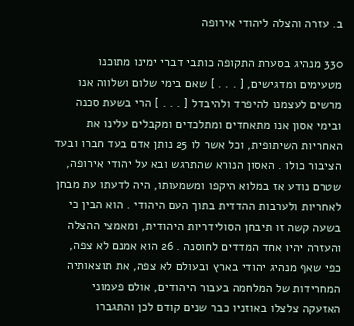ב. עזרה והצלה ליהודי אירופה

330 מנהיג בסערת התקופה כותבי דברי ימינו מתוכנו מטעימים ומדגישים, [ . . . ] שאם בימי שלום ושלווה אנו מרשים לעצמנו להיפרד ולהיבדל [ . . . ] הרי בשעת סכנה ובימי אסון אנו מתאחדים ומתלכדים ומקבלים עלינו את האחריות השיתופית, וכל אשר לו 25 נותן אדם בעד חברו ובעד הציבור כולו . האסון הנורא שהתרגש ובא על יהודי אירופה, שטרם נודע אז במלוא היקפו ומשמעותו, היה לדעתו עת מבחן לאחריות ולערבות ההדדית בתוך העם היהודי . הוא הבין כי בשעה קשה זו תיבחן הסולידריות היהודית, ומאמצי ההצלה והעזרה יהיו אחד המדדים לחוסנה . 26 הוא אמנם לא צפה, כפי שאף מנהיג יהודי בארץ ובעולם לא צפה, את תוצאותיה המחרידות של המלחמה בעבור היהודים, אולם פעמוני האזעקה צלצלו באוזניו כבר שנים קודם לכן והתגברו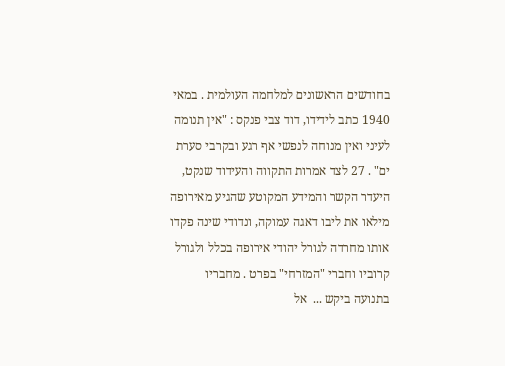בחודשים הראשונים למלחמה העולמית . במאי 1940 כתב לידידו, דוד צבי פנקס : "אין תנומה לעיני ואין מנוחה לנפשי אף רגע ובקרבי סערת ים" . 27 לצד אמרות התקווה והעידוד שנקט, היעדר הקשר והמידע המקוטע שהגיע מאירופה מילאו את ליבו דאגה עמוקה, ונדודי שינה פקדו אותו מחרדה לגורל יהודי אירופה בכלל ולגורל קרוביו וחברי "המזרחי" בפרט . מחבריו בתנועה ביקש ...  אל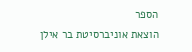הספר
הוצאת אוניברסיטת בר אילן